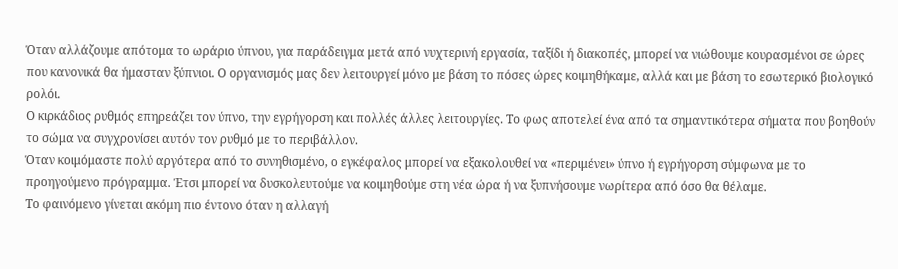Όταν αλλάζουμε απότομα το ωράριο ύπνου, για παράδειγμα μετά από νυχτερινή εργασία, ταξίδι ή διακοπές, μπορεί να νιώθουμε κουρασμένοι σε ώρες που κανονικά θα ήμασταν ξύπνιοι. Ο οργανισμός μας δεν λειτουργεί μόνο με βάση το πόσες ώρες κοιμηθήκαμε, αλλά και με βάση το εσωτερικό βιολογικό ρολόι.
Ο κιρκάδιος ρυθμός επηρεάζει τον ύπνο, την εγρήγορση και πολλές άλλες λειτουργίες. Το φως αποτελεί ένα από τα σημαντικότερα σήματα που βοηθούν το σώμα να συγχρονίσει αυτόν τον ρυθμό με το περιβάλλον.
Όταν κοιμόμαστε πολύ αργότερα από το συνηθισμένο, ο εγκέφαλος μπορεί να εξακολουθεί να «περιμένει» ύπνο ή εγρήγορση σύμφωνα με το προηγούμενο πρόγραμμα. Έτσι μπορεί να δυσκολευτούμε να κοιμηθούμε στη νέα ώρα ή να ξυπνήσουμε νωρίτερα από όσο θα θέλαμε.
Το φαινόμενο γίνεται ακόμη πιο έντονο όταν η αλλαγή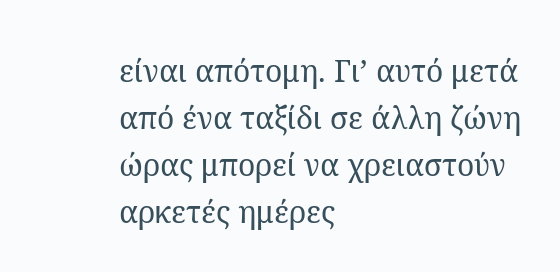είναι απότομη. Γι’ αυτό μετά από ένα ταξίδι σε άλλη ζώνη ώρας μπορεί να χρειαστούν αρκετές ημέρες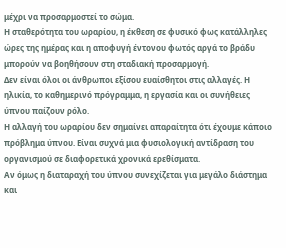μέχρι να προσαρμοστεί το σώμα.
Η σταθερότητα του ωραρίου, η έκθεση σε φυσικό φως κατάλληλες ώρες της ημέρας και η αποφυγή έντονου φωτός αργά το βράδυ μπορούν να βοηθήσουν στη σταδιακή προσαρμογή.
Δεν είναι όλοι οι άνθρωποι εξίσου ευαίσθητοι στις αλλαγές. Η ηλικία, το καθημερινό πρόγραμμα, η εργασία και οι συνήθειες ύπνου παίζουν ρόλο.
Η αλλαγή του ωραρίου δεν σημαίνει απαραίτητα ότι έχουμε κάποιο πρόβλημα ύπνου. Είναι συχνά μια φυσιολογική αντίδραση του οργανισμού σε διαφορετικά χρονικά ερεθίσματα.
Αν όμως η διαταραχή του ύπνου συνεχίζεται για μεγάλο διάστημα και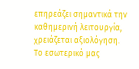επηρεάζει σημαντικά την καθημερινή λειτουργία, χρειάζεται αξιολόγηση.
Το εσωτερικό μας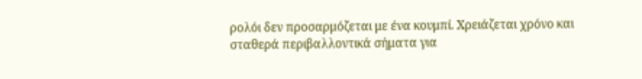ρολόι δεν προσαρμόζεται με ένα κουμπί. Χρειάζεται χρόνο και σταθερά περιβαλλοντικά σήματα για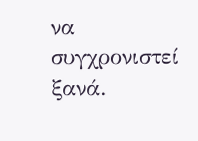να συγχρονιστεί ξανά.